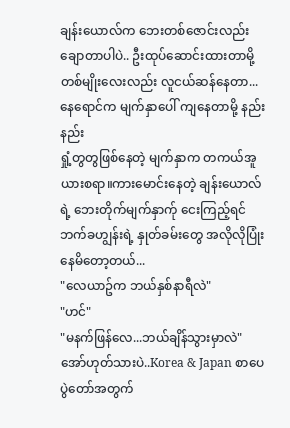ချန်းယောလ်က ဘေးတစ်ဇောင်းလည်းချောတာပါပဲ.. ဦးထုပ်ဆောင်းထားတာမို့ တစ်မျိုးလေးလည်း လူငယ်ဆန်နေတာ...
နေရောင်က မျက်နှာပေါ် ကျနေတာမို့ နည်းနည်း
ရှုံ့တွတွဖြစ်နေတဲ့ မျက်နှာက တကယ်အူယားစရာ။ကားမောင်းနေတဲ့ ချန်းယောလ်ရဲ့ ဘေးတိုက်မျက်နှာက်ု ငေးကြည့်ရင် ဘက်ခဟျွန်းရဲ့ နှုတ်ခမ်းတွေ အလိုလိုပြုံးနေမိတော့တယ်...
"လေယာဥ်က ဘယ်နှစ်နာရီလဲ"
"ဟင်"
"မနက်ဖြန်လေ...ဘယ်ချိန်သွားမှာလဲ"
အော်ဟုတ်သားပဲ..Korea & Japan စာပေပွဲတော်အတွက်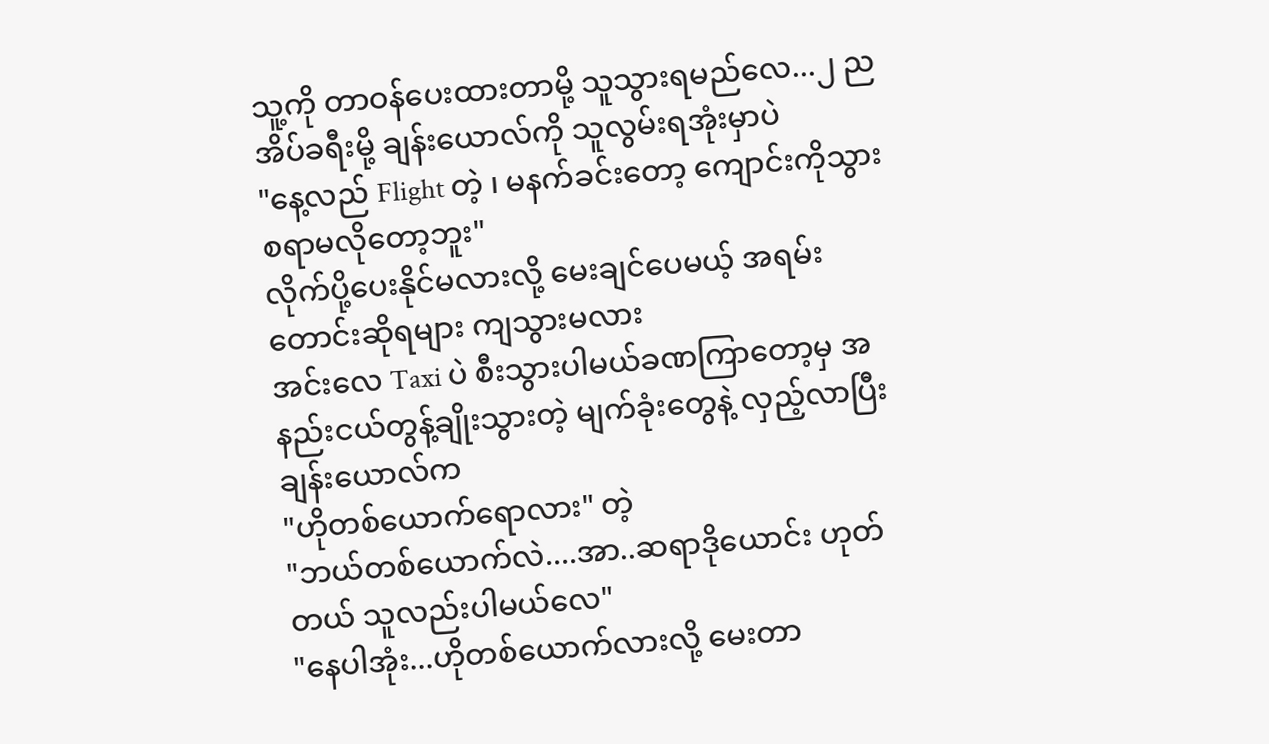သူ့ကို တာဝန်ပေးထားတာမို့ သူသွားရမည်လေ...၂ ညအိပ်ခရီးမို့ ချန်းယောလ်ကို သူလွမ်းရအုံးမှာပဲ
"နေ့လည် Flight တဲ့ ၊ မနက်ခင်းတော့ ကျောင်းကိုသွားစရာမလိုတော့ဘူး"
လိုက်ပို့ပေးနိုင်မလားလို့ မေးချင်ပေမယ့် အရမ်းတောင်းဆိုရများ ကျသွားမလား
အင်းလေ Taxi ပဲ စီးသွားပါမယ်ခဏကြာတော့မှ အနည်းငယ်တွန့်ချိုးသွားတဲ့ မျက်ခုံးတွေနဲ့ လှည့်လာပြီး ချန်းယောလ်က
"ဟိုတစ်ယောက်ရောလား" တဲ့
"ဘယ်တစ်ယောက်လဲ....အာ..ဆရာဒိုယောင်း ဟုတ်တယ် သူလည်းပါမယ်လေ"
"နေပါအုံး...ဟိုတစ်ယောက်လားလို့ မေးတာ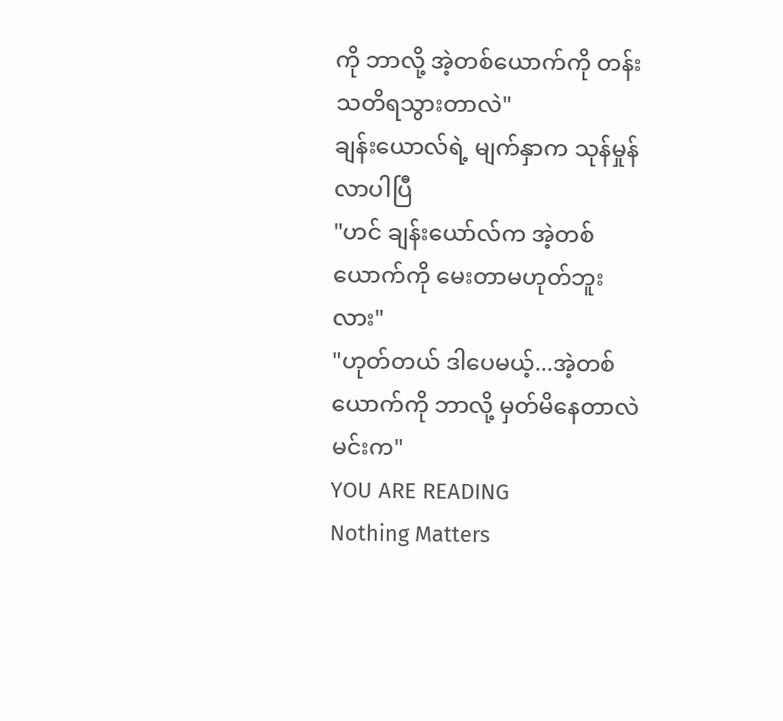ကို ဘာလို့ အဲ့တစ်ယောက်ကို တန်းသတိရသွားတာလဲ"
ချန်းယောလ်ရဲ့ မျက်နှာက သုန်မှုန်လာပါပြီ
"ဟင် ချန်းယော်လ်က အဲ့တစ်ယောက်ကို မေးတာမဟုတ်ဘူးလား"
"ဟုတ်တယ် ဒါပေမယ့်...အဲ့တစ်ယောက်ကို ဘာလို့ မှတ်မိနေတာလဲ မင်းက"
YOU ARE READING
Nothing Matters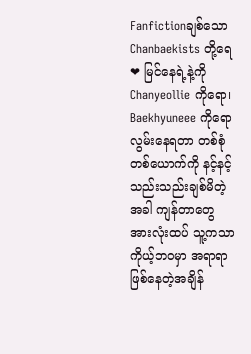Fanfictionချစ်သော Chanbaekists တို့ရေ❤ မြင်နေရဲ့နဲ့ကို Chanyeollie ကိုရော၊ Baekhyuneee ကိုရော လွမ်းနေရတာ တစ်စုံတစ်ယောက်ကို နင့်နင့်သည်းသည်းချစ်မိတဲ့အခါ ကျန်တာတွေ အားလုံးထပ် သူ့ကသာ ကိုယ့်ဘဝမှာ အရာရာဖြစ်နေတဲ့အချိန်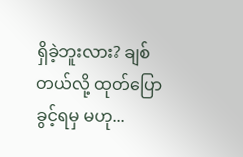ရှိခဲ့ဘူးလား? ချစ်တယ်လို့ ထုတ်ပြောခွင့်ရမှ မဟု...